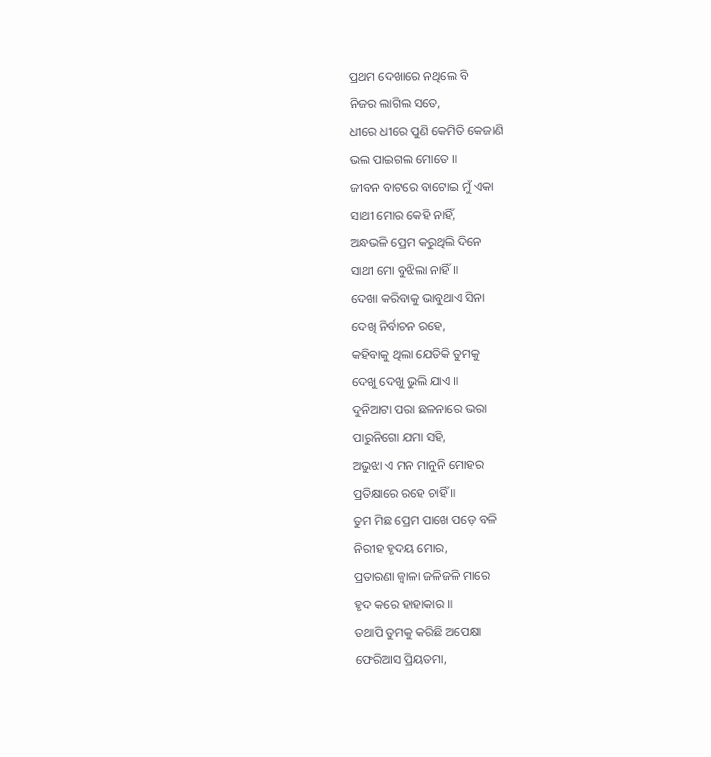ପ୍ରଥମ ଦେଖାରେ ନଥିଲେ ବି
ନିଜର ଲାଗିଲ ସତେ,
ଧୀରେ ଧୀରେ ପୁଣି କେମିତି କେଜାଣି
ଭଲ ପାଇଗଲ ମୋତେ ॥
ଜୀବନ ବାଟରେ ବାଟୋଇ ମୁଁ ଏକା
ସାଥୀ ମୋର କେହି ନାହିଁ,
ଅନ୍ଧଭଳି ପ୍ରେମ କରୁଥିଲି ଦିନେ
ସାଥୀ ମୋ ବୁଝିଲା ନାହିଁ ॥
ଦେଖା କରିବାକୁ ଭାବୁଥାଏ ସିନା
ଦେଖି ନିର୍ବାଚନ ରହେ,
କହିବାକୁ ଥିଲା ଯେତିକି ତୁମକୁ
ଦେଖୁ ଦେଖୁ ଭୁଲି ଯାଏ ॥
ଦୁନିଆଟା ପରା ଛଳନାରେ ଭରା
ପାରୁନିଗୋ ଯମା ସହି,
ଅଭୁଝା ଏ ମନ ମାନୁନି ମୋହର
ପ୍ରତିକ୍ଷାରେ ରହେ ଚାହିଁ ॥
ତୁମ ମିଛ ପ୍ରେମ ପାଖେ ପଡ଼େ ବଳି
ନିରୀହ ହୃଦୟ ମୋର,
ପ୍ରତାରଣା ଜ୍ୱାଳା ଜଳିଜଳି ମାରେ
ହୃଦ କରେ ହାହାକାର ॥
ତଥାପି ତୁମକୁ କରିଛି ଅପେକ୍ଷା
ଫେରିଆସ ପ୍ରିୟତମା,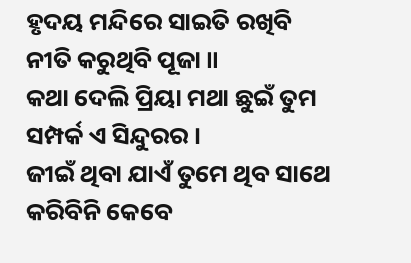ହୃଦୟ ମନ୍ଦିରେ ସାଇତି ରଖିବି
ନୀତି କରୁଥିବି ପୂଜା ॥
କଥା ଦେଲି ପ୍ରିୟା ମଥା ଛୁଇଁ ତୁମ
ସମ୍ପର୍କ ଏ ସିନ୍ଦୁରର ।
ଜୀଇଁ ଥିବା ଯାଏଁ ତୁମେ ଥିବ ସାଥେ
କରିବିନି କେବେ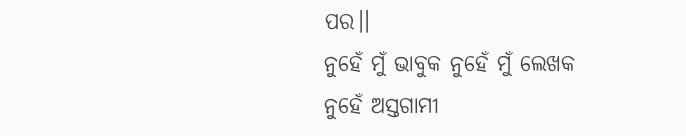ପର।।
ନୁହେଁ ମୁଁ ଭାବୁକ ନୁହେଁ ମୁଁ ଲେଖକ
ନୁହେଁ ଅସ୍ତଗାମୀ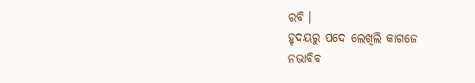ରବି ।
ହୃଦୟରୁ ପଦେ ଲେଖିଲି କାଗଜେ
ନଭାବିବ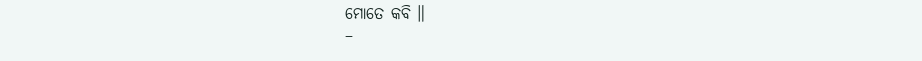ମୋତେ କବି ॥
–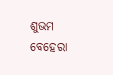ଶୁଭମ ବେହେରା